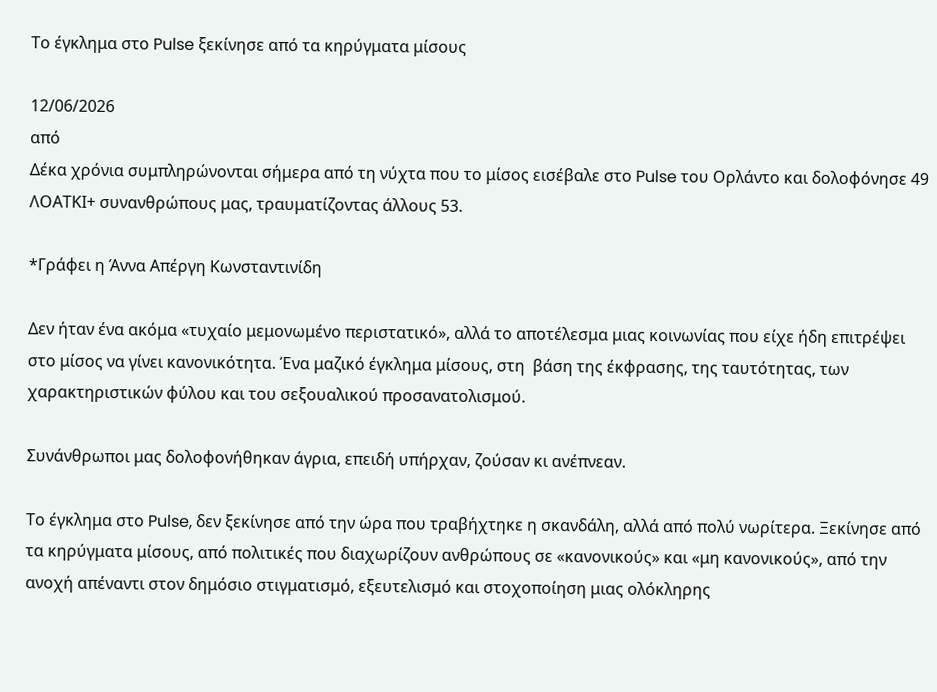Το έγκλημα στο Pulse ξεκίνησε από τα κηρύγματα μίσους

12/06/2026
από
Δέκα χρόνια συμπληρώνονται σήμερα από τη νύχτα που το μίσος εισέβαλε στο Pulse του Ορλάντο και δολοφόνησε 49 ΛΟΑΤΚΙ+ συνανθρώπους μας, τραυματίζοντας άλλους 53.

*Γράφει η Άννα Απέργη Κωνσταντινίδη

Δεν ήταν ένα ακόμα «τυχαίο μεμονωμένο περιστατικό», αλλά το αποτέλεσμα μιας κοινωνίας που είχε ήδη επιτρέψει στο μίσος να γίνει κανονικότητα. Ένα μαζικό έγκλημα μίσους, στη  βάση της έκφρασης, της ταυτότητας, των χαρακτηριστικών φύλου και του σεξουαλικού προσανατολισμού.

Συνάνθρωποι μας δολοφονήθηκαν άγρια, επειδή υπήρχαν, ζούσαν κι ανέπνεαν.

Το έγκλημα στο Pulse, δεν ξεκίνησε από την ώρα που τραβήχτηκε η σκανδάλη, αλλά από πολύ νωρίτερα. Ξεκίνησε από τα κηρύγματα μίσους, από πολιτικές που διαχωρίζουν ανθρώπους σε «κανονικούς» και «μη κανονικούς», από την ανοχή απέναντι στον δημόσιο στιγματισμό, εξευτελισμό και στοχοποίηση μιας ολόκληρης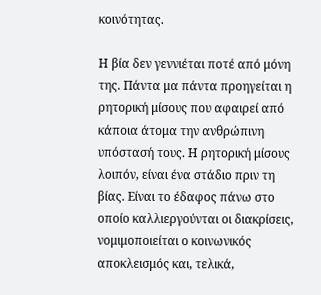κοινότητας.

Η βία δεν γεννιέται ποτέ από μόνη της. Πάντα μα πάντα προηγείται η ρητορική μίσους που αφαιρεί από κάποια άτομα την ανθρώπινη υπόστασή τους. Η ρητορική μίσους λοιπόν, είναι ένα στάδιο πριν τη βίας. Είναι το έδαφος πάνω στο οποίο καλλιεργούνται οι διακρίσεις, νομιμοποιείται ο κοινωνικός αποκλεισμός και, τελικά,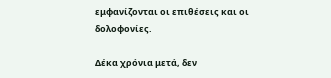εμφανίζονται οι επιθέσεις και οι δολοφονίες.

Δέκα χρόνια μετά, δεν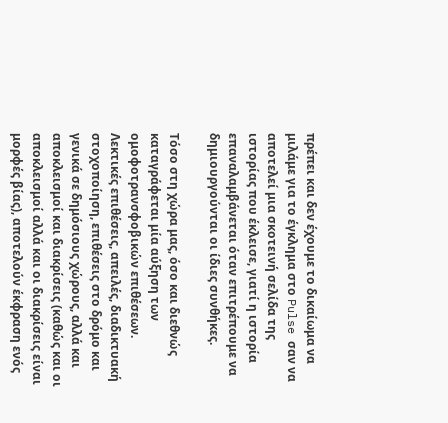πρέπει και δεν έχουμε το δικαίωμα να μιλάμε για το έγκλημα στο Pulse σαν να αποτελεί μια σκοτεινή σελίδα της ιστορίας που έκλεισε, γιατί η ιστορία επαναλαμβάνεται όταν επιτρέπουμε να δημιουργούνται οι ίδιες συνθήκες.

Τόσο στη χώρα μας, όσο και διεθνώς καταγράφεται μία αύξηση των ομοφοτρανσφοβικών επιθέσεων. Λεκτικές επιθέσεις, απειλές, διαδικτυακή στοχοποίηση, επιθέσεις στο δρόμο και γενικά σε δημόσιους χώρους, αλλά και αποκλεισμοί και διακρίσεις (καθώς και οι αποκλεισμοί αλλά και οι διακρίσεις είναι μορφές βίας), αποτελούν έκφραση ενός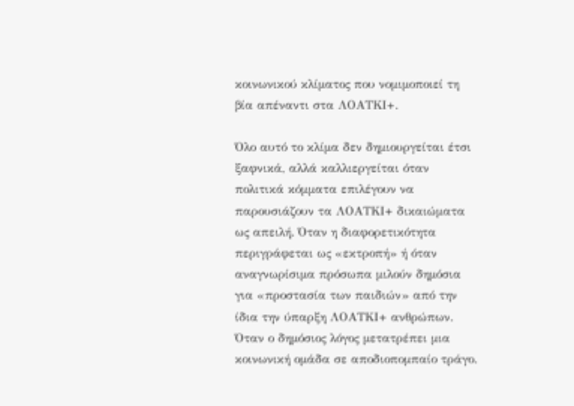κοινωνικού κλίματος που νομιμοποιεί τη βία απέναντι στα ΛΟΑΤΚΙ+.

Όλο αυτό το κλίμα δεν δημιουργείται έτσι ξαφνικά, αλλά καλλιεργείται όταν πολιτικά κόμματα επιλέγουν να παρουσιάζουν τα ΛΟΑΤΚΙ+ δικαιώματα ως απειλή. Όταν η διαφορετικότητα περιγράφεται ως «εκτροπή» ή όταν αναγνωρίσιμα πρόσωπα μιλούν δημόσια για «προστασία των παιδιών» από την ίδια την ύπαρξη ΛΟΑΤΚΙ+ ανθρώπων. Όταν ο δημόσιος λόγος μετατρέπει μια κοινωνική ομάδα σε αποδιοπομπαίο τράγο.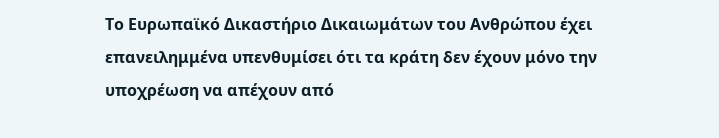Το Ευρωπαϊκό Δικαστήριο Δικαιωμάτων του Ανθρώπου έχει επανειλημμένα υπενθυμίσει ότι τα κράτη δεν έχουν μόνο την υποχρέωση να απέχουν από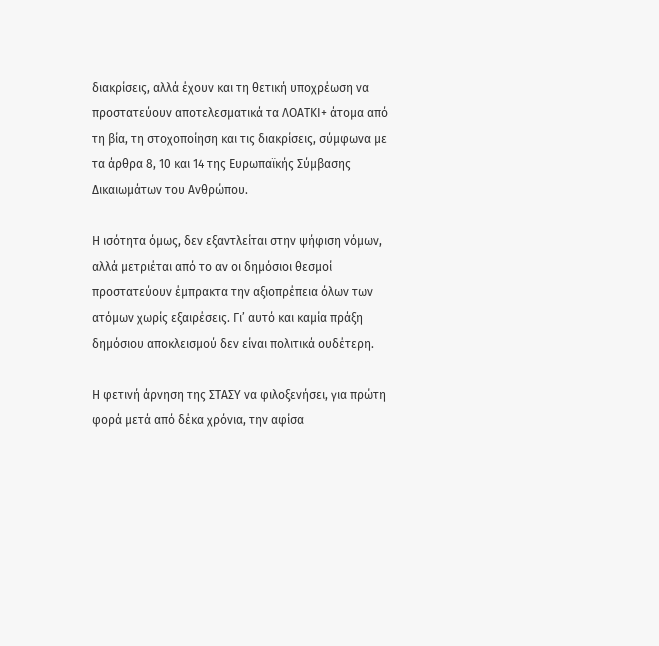διακρίσεις, αλλά έχουν και τη θετική υποχρέωση να προστατεύουν αποτελεσματικά τα ΛΟΑΤΚΙ+ άτομα από τη βία, τη στοχοποίηση και τις διακρίσεις, σύμφωνα με τα άρθρα 8, 10 και 14 της Ευρωπαϊκής Σύμβασης Δικαιωμάτων του Ανθρώπου.

Η ισότητα όμως, δεν εξαντλείται στην ψήφιση νόμων, αλλά μετριέται από το αν οι δημόσιοι θεσμοί προστατεύουν έμπρακτα την αξιοπρέπεια όλων των ατόμων χωρίς εξαιρέσεις. Γι’ αυτό και καμία πράξη δημόσιου αποκλεισμού δεν είναι πολιτικά ουδέτερη.

Η φετινή άρνηση της ΣΤΑΣΥ να φιλοξενήσει, για πρώτη φορά μετά από δέκα χρόνια, την αφίσα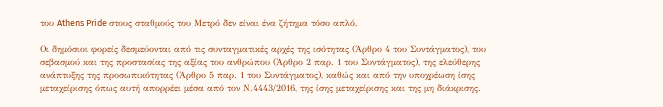του Athens Pride στους σταθμούς του Μετρό δεν είναι ένα ζήτημα τόσο απλό.

Οι δημόσιοι φορείς δεσμεύονται από τις συνταγματικές αρχές της ισότητας (Άρθρο 4 του Συντάγματος), του σεβασμού και της προστασίας της αξίας του ανθρώπου (Άρθρο 2 παρ. 1 του Συντάγματος), της ελεύθερης ανάπτυξης της προσωπικότητας (Άρθρο 5 παρ. 1 του Συντάγματος), καθώς και από την υποχρέωση ίσης μεταχείρισης όπως αυτή απορρέει μέσα από τον Ν.4443/2016, της ίσης μεταχείρισης και της μη διάκρισης.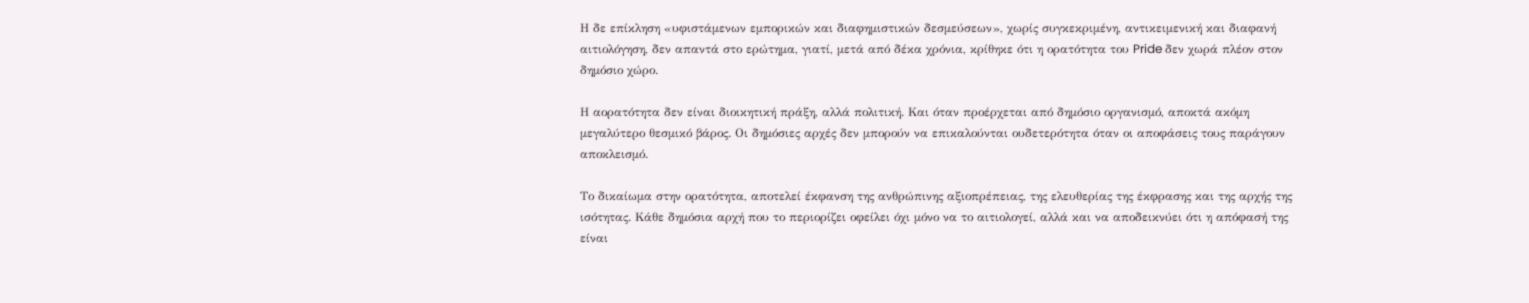Η δε επίκληση «υφιστάμενων εμπορικών και διαφημιστικών δεσμεύσεων», χωρίς συγκεκριμένη, αντικειμενική και διαφανή αιτιολόγηση, δεν απαντά στο ερώτημα, γιατί, μετά από δέκα χρόνια, κρίθηκε ότι η ορατότητα του Pride δεν χωρά πλέον στον δημόσιο χώρο.

Η αορατότητα δεν είναι διοικητική πράξη, αλλά πολιτική. Και όταν προέρχεται από δημόσιο οργανισμό, αποκτά ακόμη μεγαλύτερο θεσμικό βάρος. Οι δημόσιες αρχές δεν μπορούν να επικαλούνται ουδετερότητα όταν οι αποφάσεις τους παράγουν αποκλεισμό.

Το δικαίωμα στην ορατότητα, αποτελεί έκφανση της ανθρώπινης αξιοπρέπειας, της ελευθερίας της έκφρασης και της αρχής της ισότητας. Κάθε δημόσια αρχή που το περιορίζει οφείλει όχι μόνο να το αιτιολογεί, αλλά και να αποδεικνύει ότι η απόφασή της είναι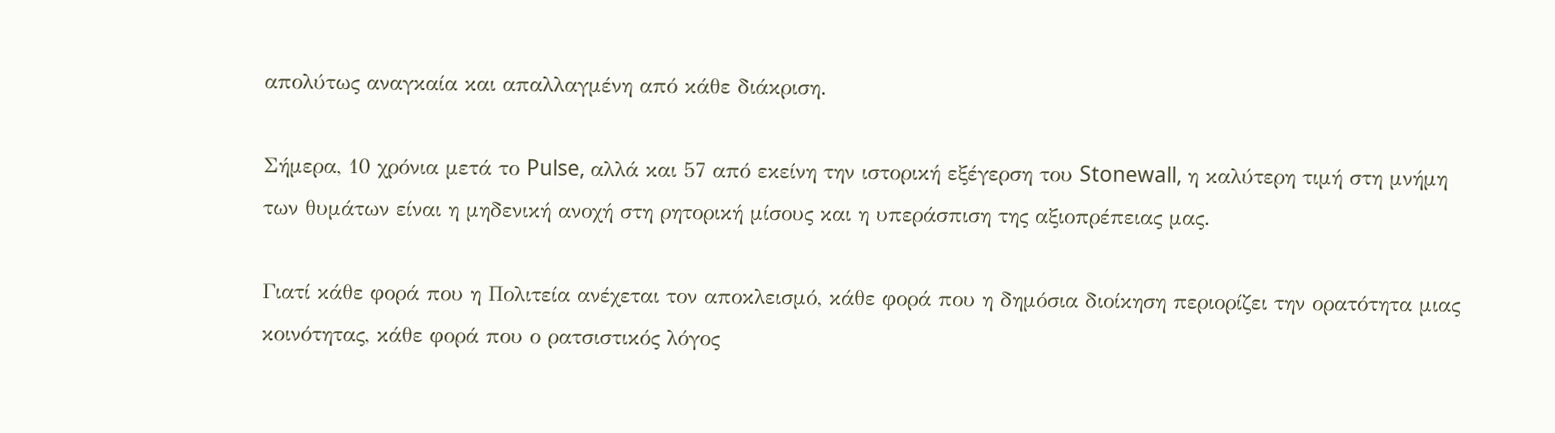απολύτως αναγκαία και απαλλαγμένη από κάθε διάκριση.

Σήμερα, 10 χρόνια μετά το Pulse, αλλά και 57 από εκείνη την ιστορική εξέγερση του Stonewall, η καλύτερη τιμή στη μνήμη των θυμάτων είναι η μηδενική ανοχή στη ρητορική μίσους και η υπεράσπιση της αξιοπρέπειας μας.

Γιατί κάθε φορά που η Πολιτεία ανέχεται τον αποκλεισμό, κάθε φορά που η δημόσια διοίκηση περιορίζει την ορατότητα μιας κοινότητας, κάθε φορά που ο ρατσιστικός λόγος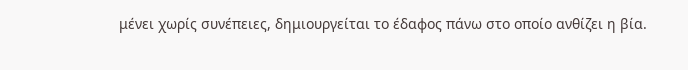μένει χωρίς συνέπειες, δημιουργείται το έδαφος πάνω στο οποίο ανθίζει η βία.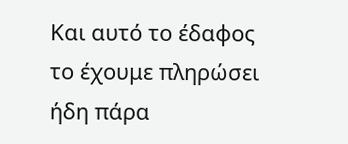Και αυτό το έδαφος το έχουμε πληρώσει ήδη πάρα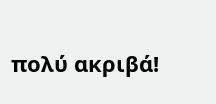πολύ ακριβά!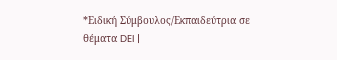*Ειδική Σύμβουλος/Εκπαιδεύτρια σε θέματα DEI |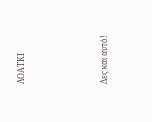ΛΟΑΤΚΙ




Δες και αυτό!